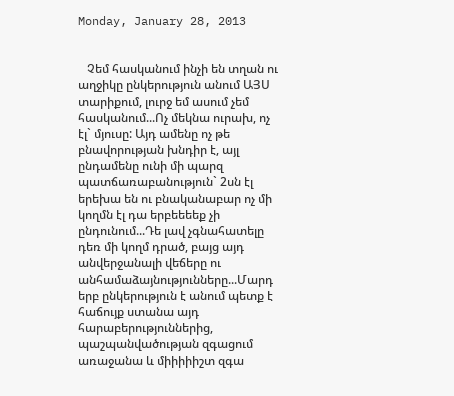Monday, January 28, 2013


   Չեմ հասկանում ինչի են տղան ու աղջիկը ընկերություն անում ԱՅՍ տարիքում, լուրջ եմ ասում չեմ հասկանում...Ոչ մեկնա ուրախ, ոչ էլ` մյուսը: Այդ ամենը ոչ թե բնավորության խնդիր է, այլ ընդամենը ունի մի պարզ պատճառաբանություն` 2սն էլ երեխա են ու բնականաբար ոչ մի կողմն էլ դա երբեեեեք չի ընդունում...Դե լավ չգնահատելը դեռ մի կողմ դրած, բայց այդ անվերջանալի վեճերը ու անհամաձայնությունները...Մարդ երբ ընկերություն է անում պետք է հաճույք ստանա այդ հարաբերություններից, պաշպանվածության զգացում առաջանա և միիիիիշտ զգա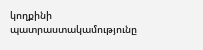կողքինի պատրաստակամությունը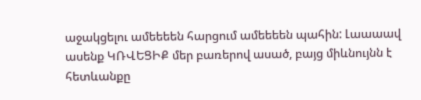աջակցելու ամեեեեն հարցում ամեեեեն պահին: Լաաաավ ասենք ԿՌՎԵՑԻՔ մեր բառերով ասած, բայց միևնույնն է հետևանքը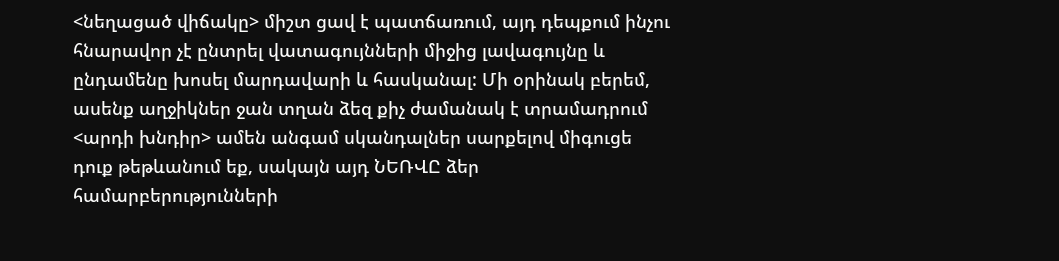<նեղացած վիճակը> միշտ ցավ է պատճառում, այդ դեպքում ինչու հնարավոր չէ ընտրել վատագույնների միջից լավագույնը և ընդամենը խոսել մարդավարի և հասկանալ: Մի օրինակ բերեմ, ասենք աղջիկներ ջան տղան ձեզ քիչ ժամանակ է տրամադրում <արդի խնդիր> ամեն անգամ սկանդալներ սարքելով միգուցե դուք թեթևանում եք, սակայն այդ ՆԵՌՎԸ ձեր համարբերությունների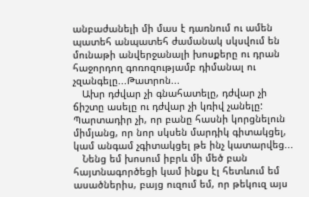անբաժանելի մի մաս է դառնում ու ամեն պատեհ անպատեհ ժամանակ սկսվում են մունաթի անվերջանալի խոսքերը ու դրան հաջորդող գոռոզությամբ դիմանալ ու չզանգելը...Թատրոն...
   Ախր դժվար չի գնահատելը, դժվար չի ճիշտը ասելը ու դժվար չի կռիվ չանելը: Պարտադիր չի, որ բանը հասնի կորցնելուն միմյանց, որ նոր սկսեն մարդիկ գիտակցել, կամ անգամ չգիտակցել թե ինչ կատարվեց...
   Նենց եմ խոսում իբրև մի մեծ բան հայտնագործեցի կամ ինքս էլ հետևում եմ ասածներիս, բայց ուզում եմ, որ թեկուզ այս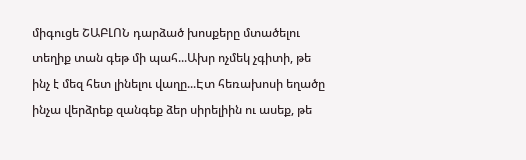միգուցե ՇԱԲԼՈՆ դարձած խոսքերը մտածելու տեղիք տան գեթ մի պահ...Ախր ոչմեկ չգիտի, թե ինչ է մեզ հետ լինելու վաղը...Էտ հեռախոսի եղածը ինչա վերձրեք զանգեք ձեր սիրելիին ու ասեք, թե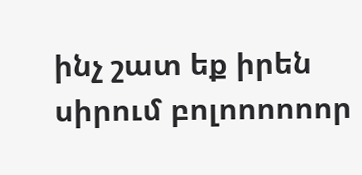ինչ շատ եք իրեն սիրում բոլոոոոոոր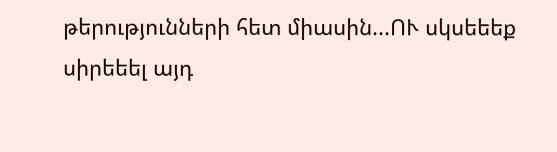թերությունների հետ միասին...ՈՒ սկսեեեք սիրեեել այդ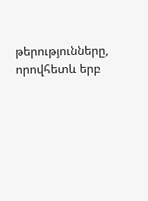թերությունները, որովհետև երբ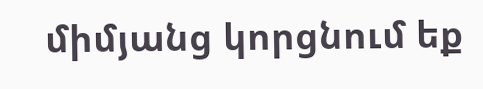միմյանց կորցնում եք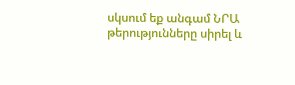սկսում եք անգամ ՆՐԱ թերությունները սիրել և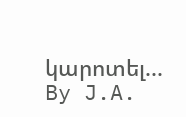կարոտել...
By J.A.